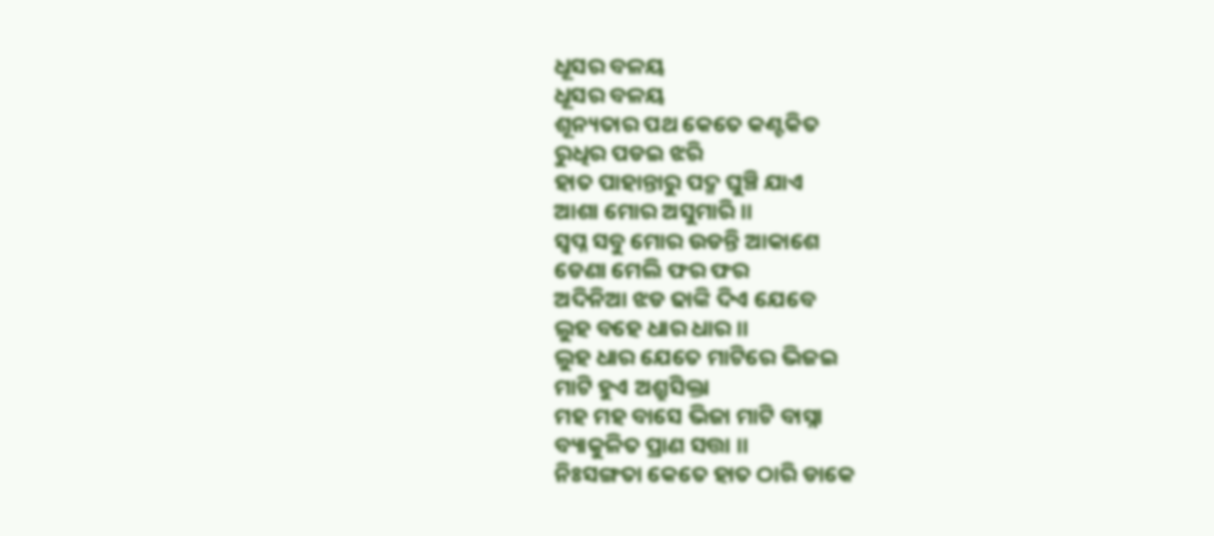ଧୂସର ବଳୟ
ଧୂସର ବଳୟ
ଶୂନ୍ୟତାର ପଥ କେତେ କଣ୍ଟକିତ
ରୁଧିର ପଡଇ ଝରି
ହାତ ପାହାନ୍ତାରୁ ପଦ୍ମ ଘୁଞ୍ଚି ଯାଏ
ଆଶା ମୋର ଅସୁମାରି ।।
ସ୍ଵପ୍ନ ସବୁ ମୋର ଉଡନ୍ତି ଆକାଶେ
ଡେଣା ମେଲି ଫର ଫର
ଅଦିନିଆ ଝଡ ଢାଙ୍କି ଦିଏ ଯେବେ
ଲୁହ ବହେ ଧାର ଧାର ।।
ଲୁହ ଧାର ଯେତେ ମାଟିରେ ଭିଜଇ
ମାଟି ହୁଏ ଅଶ୍ରୁସିକ୍ତା
ମହ ମହ ବାସେ ଭିଜା ମାଟି ବାସ୍ନା
ବ୍ୟାକୁଳିତ ପ୍ରାଣ ସତ୍ତା ।।
ନିଃସଙ୍ଗତା କେତେ ହାତ ଠାରି ଡାକେ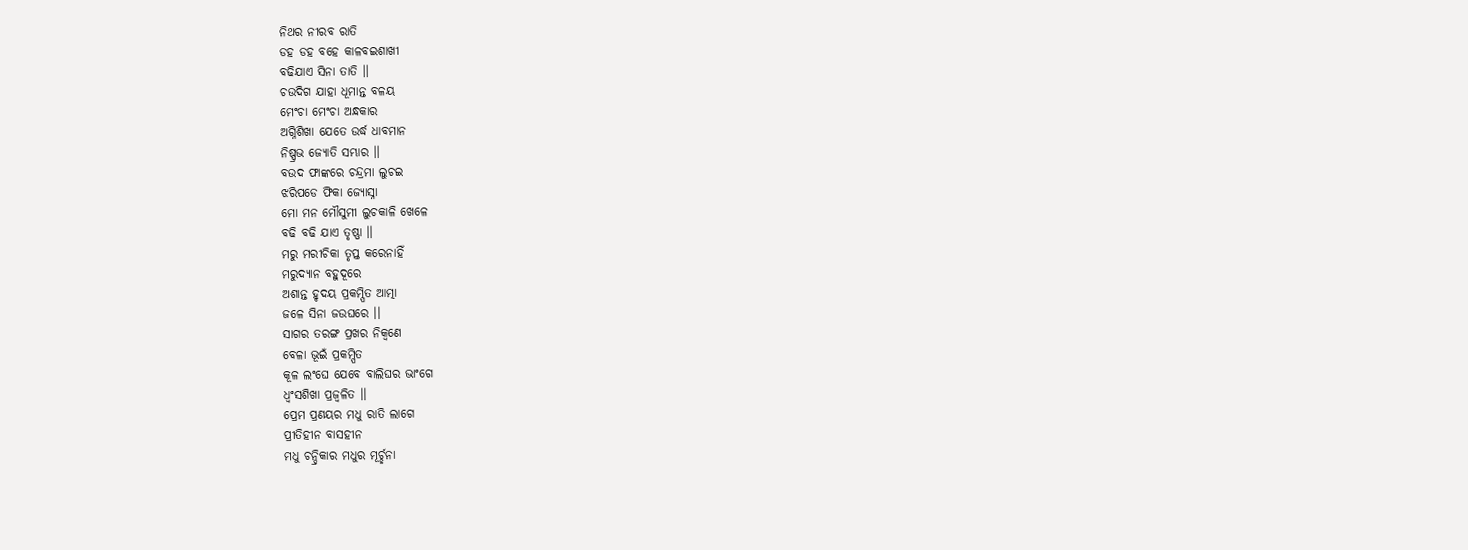ନିଥର ନୀରବ ରାତି
ଡହ ଡହ ବହେ କାଳବଇଶାଖୀ
ବଢିଯାଏ ସିନା ତାତି ।।
ଚଉଦିଗ ଯାହା ଧୂମାନ୍ତ ବଳୟ
ମେଂଚା ମେଂଚା ଅନ୍ଧକାର
ଅଗ୍ନିଶିଖା ଯେତେ ଉର୍ଦ୍ଧ ଧାବମାନ
ନିଷ୍ପ୍ରଭ ଜ୍ୟୋତି ସମ୍ଭାର ।।
ବଉଦ ଫାଙ୍କରେ ଚନ୍ଦ୍ରମା ଲୁଚଇ
ଝରିପଡେ ଫିକା ଜ୍ୟୋସ୍ନା
ମୋ ମନ ମୌସୁମୀ ଲୁଚକାଳି ଖେଳେ
ବଢି ବଢି ଯାଏ ତୃଷ୍ଣା ।।
ମରୁ ମରୀଚିକା ତୃପ୍ତ କରେନାହିଁ
ମରୁଦ୍ୟାନ ବହୁଦୂରେ
ଅଶାନ୍ତ ହୃଦୟ ପ୍ରକମ୍ପିତ ଆତ୍ମା
ଜଳେ ସିନା ଜଉଘରେ ।।
ସାଗର ତରଙ୍ଗ ପ୍ରଖର ନିକ୍ଵଣେ
ବେଳା ଭୂଇଁ ପ୍ରକମ୍ପିତ
କୂଳ ଲଂଘେ ଯେବେ ବାଲିଘର ଭାଂଗେ
ଧ୍ବଂସଶିଖା ପ୍ରଜ୍ଵଳିତ ।।
ପ୍ରେମ ପ୍ରଣୟର ମଧୁ ରାତି ଲାଗେ
ପ୍ରୀତିହୀନ ବାସହୀନ
ମଧୁ ଚନ୍ଦ୍ରିକାର ମଧୁର ମୂର୍ଚ୍ଛନା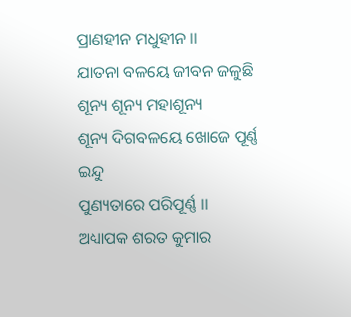ପ୍ରାଣହୀନ ମଧୁହୀନ ।।
ଯାତନା ବଳୟେ ଜୀବନ ଜଳୁଛି
ଶୂନ୍ୟ ଶୂନ୍ୟ ମହାଶୂନ୍ୟ
ଶୂନ୍ୟ ଦିଗବଳୟେ ଖୋଜେ ପୂର୍ଣ୍ଣ ଇନ୍ଦୁ
ପୁଣ୍ୟତାରେ ପରିପୂର୍ଣ୍ଣ ।।
ଅଧ୍ୟାପକ ଶରତ କୁମାର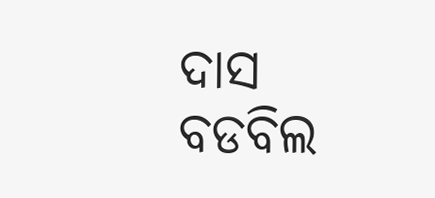ଦାସ
ବଡବିଲ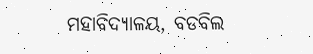ମହାବିଦ୍ୟାଳୟ, ବଡବିଲ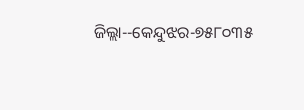ଜିଲ୍ଲା--କେନ୍ଦୁଝର-୭୫୮୦୩୫